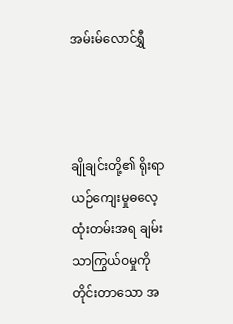အမ်းမ်လောင်ရွှီ



ချိုချင်းတို့၏ ရိုးရာယဉ်ကျေးမှုဓလေ့ ထုံးတမ်းအရ ချမ်းသာကြွယ်ဝမှုကို တိုင်းတာသော အ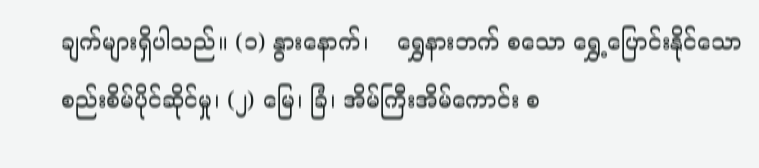ချက်များရှိပါသည်။ (၁) နွားနောက်၊    ရွှေနားဘက် စသော ရွှေ့ပြောင်းနိုင်သော စည်းစိမ်ပိုင်ဆိုင်မှု၊ (၂) မြေ၊ ခြံ၊ အိမ်ကြီးအိမ်ကောင်း စ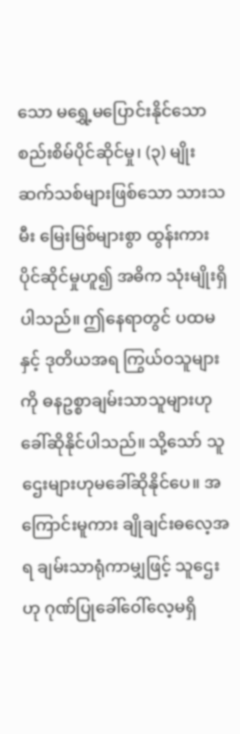သော မရွှေ့မပြောင်းနိုင်သောစည်းစိမ်ပိုင်ဆိုင်မှု၊ (၃) မျိုးဆက်သစ်များဖြစ်သော သားသမီး မြေးမြစ်များစွာ ထွန်းကား ပိုင်ဆိုင်မှုဟူ၍ အဓိက သုံးမျိုးရှိပါသည်။ ဤနေရာတွင် ပထမနှင့် ဒုတိယအရ ကြွယ်ဝသူများကို ဓနဥစ္စာချမ်းသာသူများဟု ခေါ်ဆိုနိုင်ပါသည်။ သို့သော် သူဌေးများဟုမခေါ်ဆိုနိုင်ပေ။ အကြောင်းမူကား ချိုချင်းဓလေ့အရ ချမ်းသာရုံကာမျှဖြင့် သူဌေးဟု ဂုဏ်ပြုခေါ်ဝေါ်လေ့မရှိ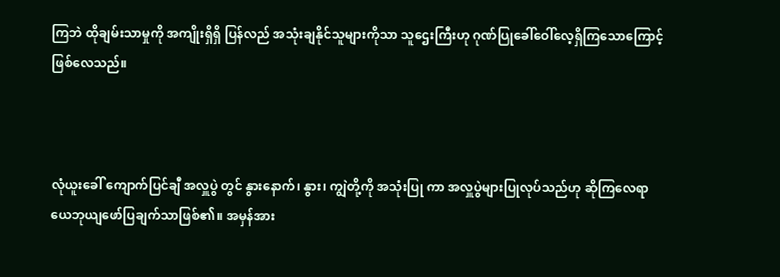ကြဘဲ ထိုချမ်းသာမှုကို အကျိုးရှိရှိ ပြန်လည် အသုံးချနိုင်သူများကိုသာ သူဌေးကြီးဟု ဂုဏ်ပြုခေါ်ဝေါ်လေ့ရှိကြသောကြောင့် ဖြစ်လေသည်။



လုံယူးခေါ် ကျောက်ပြင်ချီ အလှူပွဲ တွင် နွားနောက်၊ နွား၊ ကျွဲတို့ကို အသုံးပြု ကာ အလှူပွဲများပြုလုပ်သည်ဟု ဆိုကြလေရာ ယေဘုယျဖော်ပြချက်သာဖြစ်၏။ အမှန်အား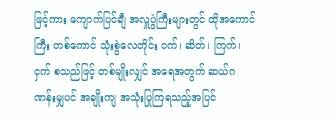ဖြင့်ကား ကျောက်ပြင်ချီ အလှူပွဲကြီးများတွင် ထိုအကောင်ကြီး တစ်ကောင် သုံးစွဲလေတိုင်း ဝက်၊ ဆိတ်၊ ကြက်၊ ငှက် စသည်ဖြင့် တစ်မျိုးလျှင် အရေအတွက် ဆယ်ဂဏန်းမျှပင် အချိုးကျ အသုံးပြုကြရသည့်အပြင်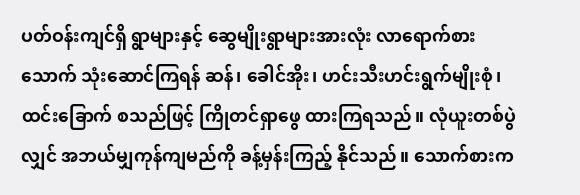ပတ်ဝန်းကျင်ရှိ ရွာများနှင့် ဆွေမျိုးရွာများအားလုံး လာရောက်စားသောက် သုံးဆောင်ကြရန် ဆန်၊ ခေါင်အိုး၊ ဟင်းသီးဟင်းရွက်မျိုးစုံ၊ ထင်းခြောက် စသည်ဖြင့် ကြိုတင်ရှာဖွေ ထားကြရသည်။ လုံယူးတစ်ပွဲလျှင် အဘယ်မျှကုန်ကျမည်ကို ခန့်မှန်းကြည့် နိုင်သည်။ သောက်စားက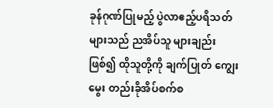ခုန်ဂုဏ်ပြုမည့် ပွဲလာဧည့်ပရိသတ်များသည် ညအိပ်သူ များချည်းဖြစ်၍ ထိုသူတို့ကို ချက်ပြုတ် ကျွေးမွေး တည်းခိုအိပ်စက်စ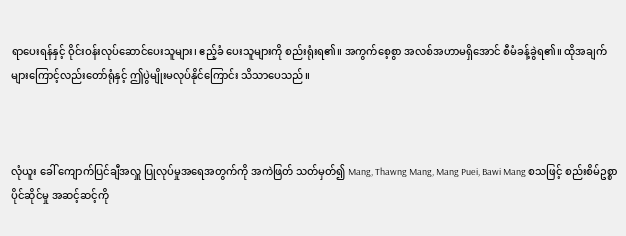ရာပေးရန်နှင့် ဝိုင်းဝန်းလုပ်ဆောင်ပေးသူများ၊ ဧည့်ခံ ပေးသူများကို စည်းရုံးရ၏။ အကွက်စေ့စွာ အလစ်အဟာမရှိအောင် စီမံခန့်ခွဲရ၏။ ထိုအချက်များကြောင့်လည်းတော်ရုံနှင့် ဤပွဲမျိုးမလုပ်နိုင်ကြောင်း သိသာပေသည်။



လုံယူး ခေါ် ကျောက်ပြင်ချီအလှူ ပြုလုပ်မှုအရေအတွက်ကို အကဲဖြတ် သတ်မှတ်၍ Mang, Thawng Mang, Mang Puei, Bawi Mang စသဖြင့် စည်းစိမ်ဥစ္စာပိုင်ဆိုင်မှု အဆင့်ဆင့်ကို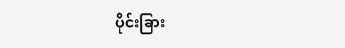ပိုင်းခြား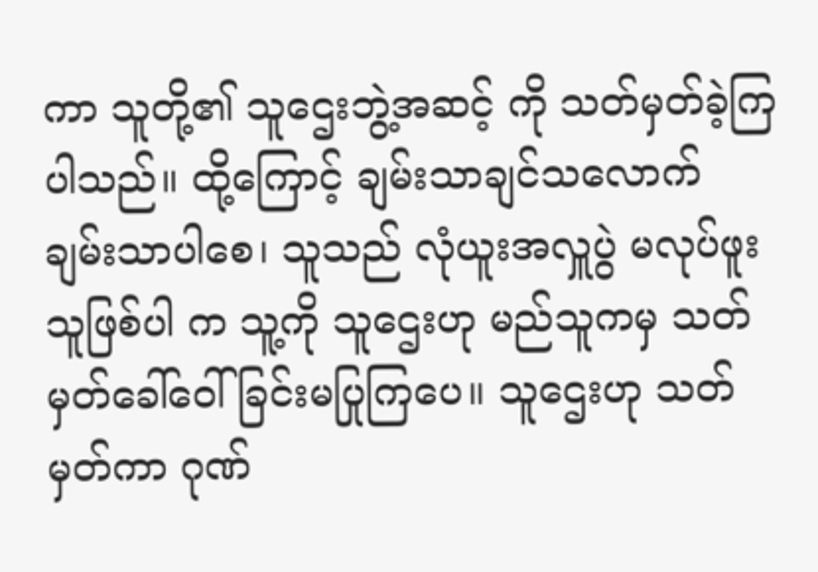ကာ သူတို့၏ သူဌေးဘွဲ့အဆင့် ကို သတ်မှတ်ခဲ့ကြပါသည်။ ထို့ကြောင့် ချမ်းသာချင်သလောက် ချမ်းသာပါစေ၊ သူသည် လုံယူးအလှူပွဲ မလုပ်ဖူးသူဖြစ်ပါ က သူ့ကို သူဌေးဟု မည်သူကမှ သတ်မှတ်ခေါ်ဝေါ်ခြင်းမပြုကြပေ။ သူဌေးဟု သတ်မှတ်ကာ ဂုဏ်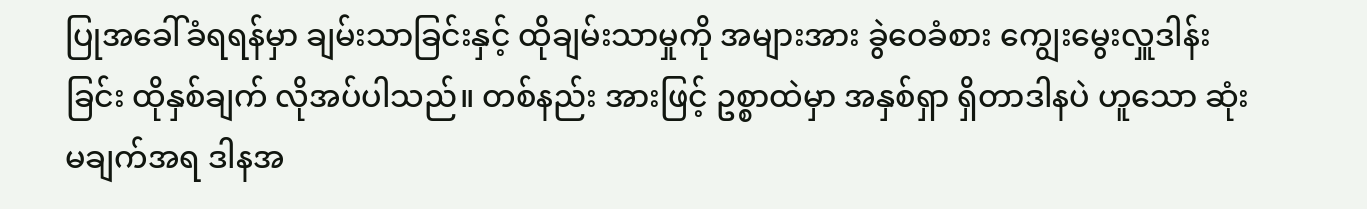ပြုအခေါ်ခံရရန်မှာ ချမ်းသာခြင်းနှင့် ထိုချမ်းသာမှုကို အများအား ခွဲဝေခံစား ကျွေးမွေးလှူဒါန်းခြင်း ထိုနှစ်ချက် လိုအပ်ပါသည်။ တစ်နည်း အားဖြင့် ဥစ္စာထဲမှာ အနှစ်ရှာ ရှိတာဒါနပဲ ဟူသော ဆုံးမချက်အရ ဒါနအ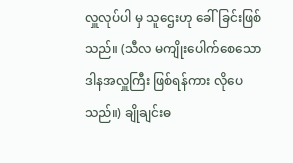လှူလုပ်ပါ မှ သူဌေးဟု ခေါ်ခြင်းဖြစ်သည်။ (သီလ မကျိုးပေါက်စေသော ဒါနအလှူကြီး ဖြစ်ရန်ကား လိုပေသည်။) ချိုချင်းဓ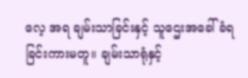လေ့ အရ ချမ်းသာခြင်းနှင့် သူဌေးအခေါ်ခံရ ခြင်းကားမတူ။ ချမ်းသာရုံနှင့်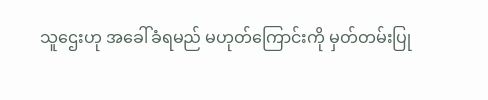သူဌေးဟု အခေါ်ခံရမည် မဟုတ်ကြောင်းကို မှတ်တမ်းပြု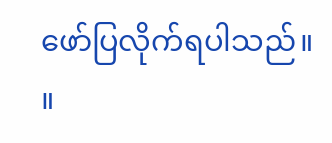ဖော်ပြလိုက်ရပါသည်။ ။